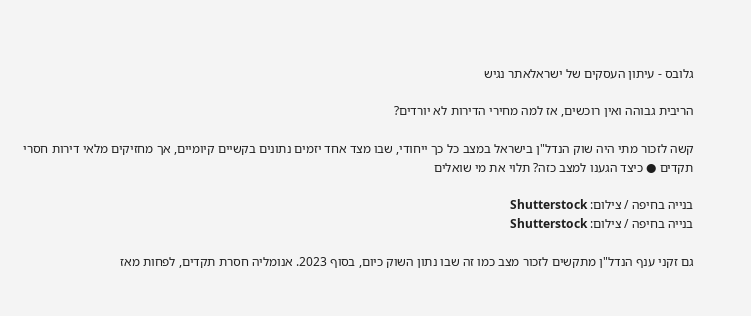גלובס - עיתון העסקים של ישראלאתר נגיש

הריבית גבוהה ואין רוכשים, אז למה מחירי הדירות לא יורדים?

קשה לזכור מתי היה שוק הנדל"ן בישראל במצב כל כך ייחודי, שבו מצד אחד יזמים נתונים בקשיים קיומיים, אך מחזיקים מלאי דירות חסרי תקדים ● כיצד הגענו למצב כזה? תלוי את מי שואלים

בנייה בחיפה / צילום: Shutterstock
בנייה בחיפה / צילום: Shutterstock

גם זקני ענף הנדל"ן מתקשים לזכור מצב כמו זה שבו נתון השוק כיום, בסוף 2023. אנומליה חסרת תקדים, לפחות מאז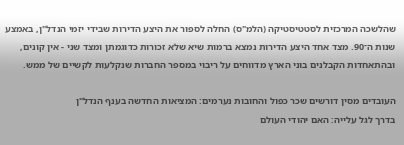שהלשכה המרכזית לסטטיסטיקה (הלמ"ס) החלה לספור את היצע הדירות שבידי יזמי הנדל"ן, באמצע שנות ה־90. מצד אחד היצע הדירות נמצא ברמות שיא שלא זכורות כדוגמתן ומצד שני - אין קונים, ובהתאחדות הקבלנים בוני הארץ מדווחים על ריבוי במספר החברות שנקלעות לקשיים של ממש.

העובדים מסין דורשים שכר כפול והחובות נערמים: המציאות החדשה בענף הנדל"ן
בדרך לגל עלייה: האם יהודי העולם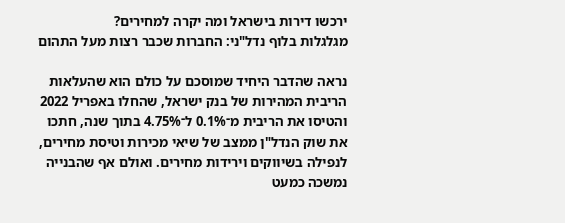ירכשו דירות בישראל ומה יקרה למחירים?
מגלגלות בלוף נדל"ני: החברות שכבר רצות מעל התהום

נראה שהדבר היחיד שמוסכם על כולם הוא שהעלאות הריבית המהירות של בנק ישראל, שהחלו באפריל 2022 והטיסו את הריבית מ־0.1% ל־4.75% בתוך שנה, חתכו את שוק הנדל"ן ממצב של שיאי מכירות וטיסת מחירים, לנפילה בשיווקים וירידות מחירים. ואולם אף שהבנייה נמשכה כמעט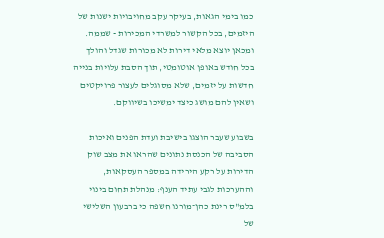כמו בימי הגאות, בעיקר עקב מחויבויות ישנות של היזמים, בכל הקשור למשרדי המכירות - שממה. ומכאן יוצא מלאי דירות לא מכורות שגדל והולך בכל חודש באופן אוטומטי, תוך הסבת עלויות בנייה חדשות על יזמים, שלא מסוגלים לעצור פרויקטים ושאין להם מושג כיצד ימשיכו בשיווקם.

בשבוע שעבר הוצגו בישיבת ועדת הפנים ואיכות הסביבה של הכנסת נתונים שהראו את מצב שוק הדירות על רקע הירידה במספר העסקאות, וההערכות לגבי עתיד הענף: מנהלת תחום בינוי בלמ"ס רינת כהן־מורנו חשפה כי ברבעון השלישי של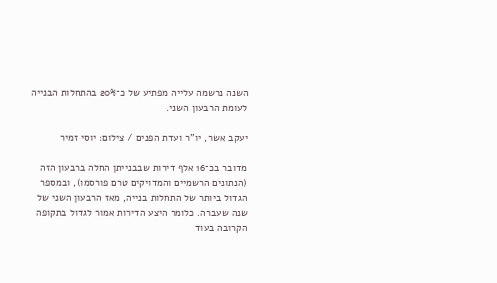השנה נרשמה עלייה מפתיע של כ־20% בהתחלות הבנייה לעומת הרבעון השני.

יעקב אשר, יו''ר ועדת הפנים / צילום: יוסי זמיר

מדובר בכ־16 אלף דירות שבבנייתן החלה ברבעון הזה (הנתונים הרשמיים והמדויקים טרם פורסמו), ובמספר הגדול ביותר של התחלות בנייה, מאז הרבעון השני של שנה שעברה. כלומר היצע הדירות אמור לגדול בתקופה הקרובה בעוד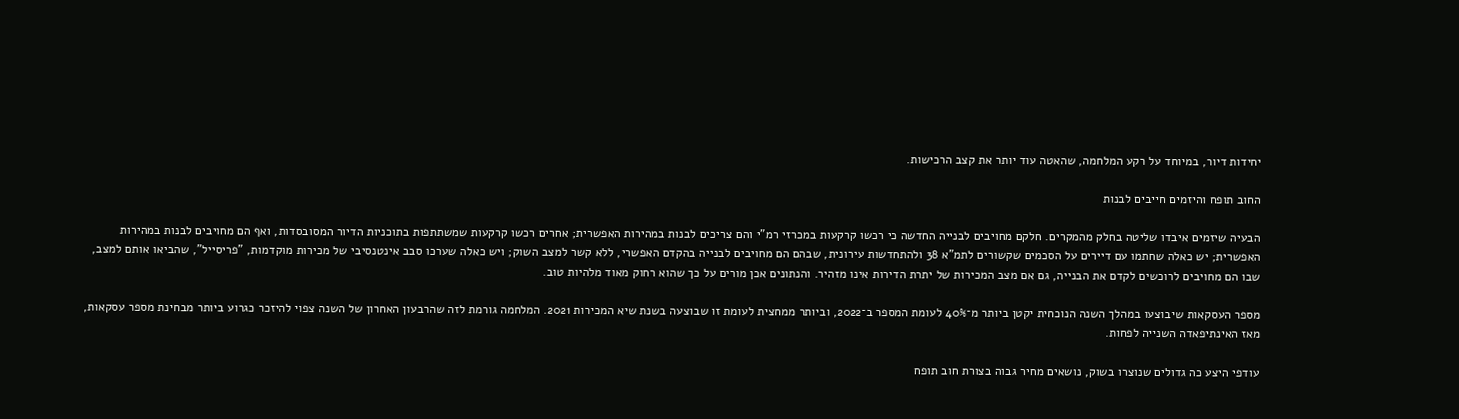יחידות דיור, במיוחד על רקע המלחמה, שהאטה עוד יותר את קצב הרכישות.

החוב תופח והיזמים חייבים לבנות

הבעיה שיזמים איבדו שליטה בחלק מהמקרים. חלקם מחויבים לבנייה החדשה כי רכשו קרקעות במכרזי רמ"י והם צריכים לבנות במהירות האפשרית; אחרים רכשו קרקעות שמשתתפות בתוכניות הדיור המסובסדות, ואף הם מחויבים לבנות במהירות האפשרית; יש כאלה שחתמו עם דיירים על הסכמים שקשורים לתמ"א 38 ולהתחדשות עירונית, שבהם הם מחויבים לבנייה בהקדם האפשרי, ללא קשר למצב השוק; ויש כאלה שערכו סבב אינטנסיבי של מכירות מוקדמות, "פריסייל", שהביאו אותם למצב, שבו הם מחויבים לרוכשים לקדם את הבנייה, גם אם מצב המכירות של יתרת הדירות אינו מזהיר. והנתונים אכן מורים על כך שהוא רחוק מאוד מלהיות טוב.

מספר העסקאות שיבוצעו במהלך השנה הנוכחית יקטן ביותר מ־40% לעומת המספר ב־2022, וביותר ממחצית לעומת זו שבוצעה בשנת שיא המכירות 2021. המלחמה גורמת לזה שהרבעון האחרון של השנה צפוי להיזכר כגרוע ביותר מבחינת מספר עסקאות, מאז האינתיפאדה השנייה לפחות.

עודפי היצע כה גדולים שנוצרו בשוק, נושאים מחיר גבוה בצורת חוב תופח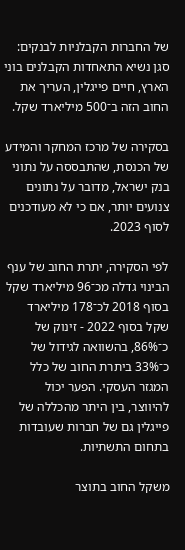של החברות הקבלניות לבנקים: סגן נשיא התאחדות הקבלנים בוני הארץ, חיים פייגלין, העריך את החוב הזה ב־500 מיליארד שקל.

בסקירה של מרכז המחקר והמידע של הכנסת, שהתבססה על נתוני בנק ישראל, מדובר על נתונים צנועים יותר, אם כי לא מעודכנים לסוף 2023.

לפי הסקירה, יתרת החוב של ענף הבינוי גדלה מכ־96 מיליארד שקל בסוף 2018 לכ־178 מיליארד שקל בסוף 2022 - זינוק של כ־86%, בהשוואה לגידול של כ־33% ביתרת החוב של כלל המגזר העסקי. הפער יכול להיווצר, בין היתר מהכללה של פייגלין גם של חברות שעובדות בתחום התשתיות.

משקל החוב בתוצר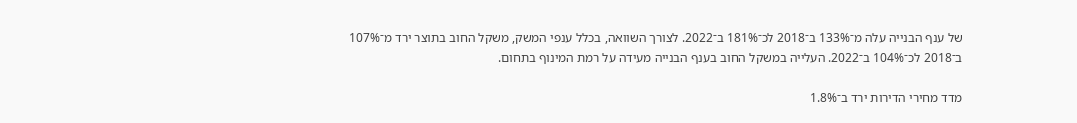של ענף הבנייה עלה מ־133% ב־2018 לכ־181% ב־2022. לצורך השוואה, בכלל ענפי המשק, משקל החוב בתוצר ירד מ־107% ב־2018 לכ־104% ב־2022. העלייה במשקל החוב בענף הבנייה מעידה על רמת המינוף בתחום.

מדד מחירי הדירות ירד ב־1.8%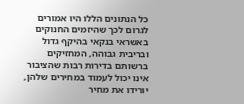כל הנתונים הללו היו אמורים לגרום לכך שהיזמים החנוקים באשראי בנקאי בהיקף גדול ובריבית גבוהה, המחזיקים ברשותם בדירות רבות שהציבור אינו יכול לעמוד במחירים שלהן, יורידו את מחיר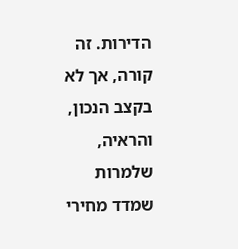הדירות. זה קורה, אך לא בקצב הנכון, והראיה, שלמרות שמדד מחירי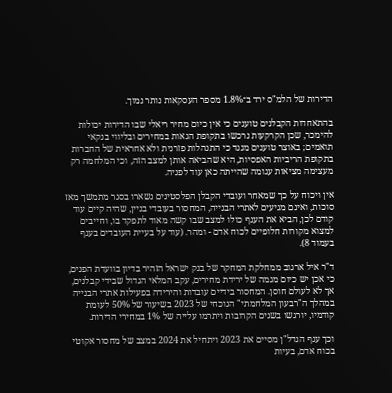הדירות של הלמ"ס ירד ב־1.8% מספר העסקאות נותר נמוך.

בהתאחדות הקבלנים טוענים כי אין כיום מחיר ריאלי שבו הדירות יכולות להימכר, שכן הקרקעות נרכשו בתקופת הגאות במחירים ובליווי בנקאי תואמים; באוצר טוענים מנגד כי התנהלות פזרנית ולא אחראית של החברות בתקופת הריביות האפסיות, היא שהביאה אותן למצב הזה, וכי המלחמה רק מעצימה מציאות עגומה שהייתה כאן עוד לפניה.

אין ויכוח על כך שמאחר ועובדי הקבלן הפלסטינים נשארו בסגר מתמשך מאז סוכות, ואינם מגיעים לאתרי הבנייה, המחסור בעובדי בניין, שהיה קיים עוד קודם לכן, הביא את הענף כולו למצב שבו קשה מאוד לתפקד בו, וחייבים למצוא מקורות חלופיים לכוח אדם - ומהר. (עוד על בעיית העובדים בענף בעמוד 8).

ד"ר איל ארגוב ממחלקת המחקר של בנק ישראל הזהיר בדיון בוועדת הפנים, כי אכן יש כיום מגמה של ירידת מחירים, עקב המלאי הגדול שבידי קבלנים, אך לא לעולם חוסן. המחסור בידיים עובדות והירידה בפעילות אתרי הבנייה במהלך ה"רבעון המלחמתי" הנוכחי של 2023 בשיעור של 50% לעומת קודמיו, יורגשו בשנים הקרובות ויתרמו עלייה של 1% במחירי הדירות.

וכך ענף הנדל"ן מסיים את 2023 ויתחיל את 2024 במצב של מחסור אקוטי בכוח אדם, בעיות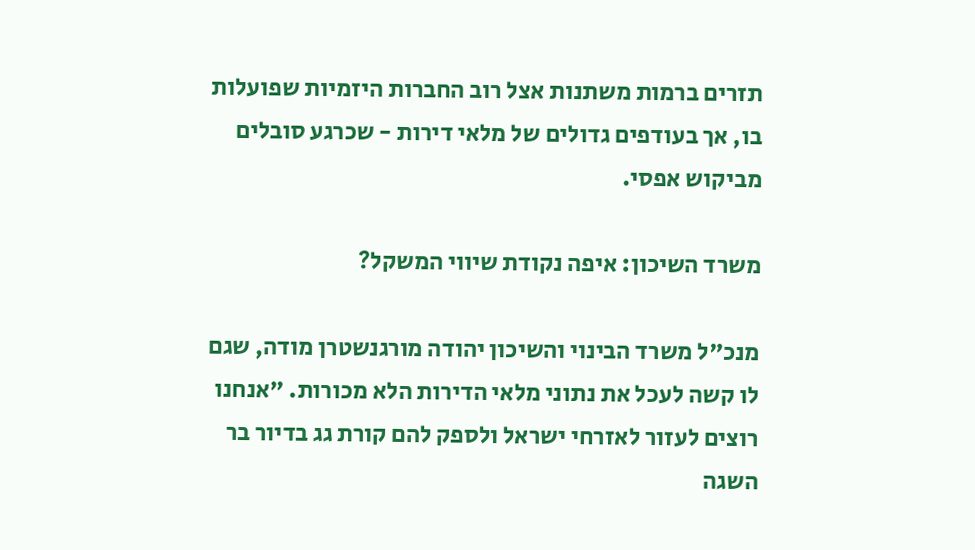תזרים ברמות משתנות אצל רוב החברות היזמיות שפועלות בו, אך בעודפים גדולים של מלאי דירות - שכרגע סובלים מביקוש אפסי.

משרד השיכון: איפה נקודת שיווי המשקל?

מנכ"ל משרד הבינוי והשיכון יהודה מורגנשטרן מודה, שגם לו קשה לעכל את נתוני מלאי הדירות הלא מכורות. "אנחנו רוצים לעזור לאזרחי ישראל ולספק להם קורת גג בדיור בר השגה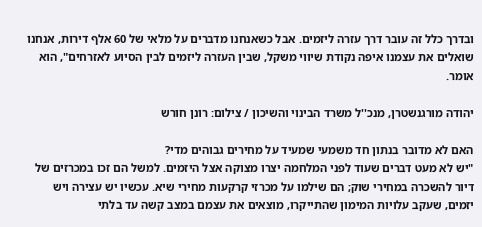ובדרך כלל זה עובר דרך עזרה ליזמים. אבל כשאנחנו מדברים על מלאי של 60 אלף דירות, אנחנו שואלים את עצמנו איפה נקודת שיווי משקל, שבין העזרה ליזמים לבין הסיוע לאזרחים", הוא אומר.

יהודה מורגנשטרן, מנכ''ל משרד הבינוי והשיכון / צילום: רונן חורש

האם לא מדובר בנתון חד משמעי שמעיד על מחירים גבוהים מדי?
"יש לא מעט דברים שעוד לפני המלחמה יצרו מצוקה אצל היזמים. למשל הם זכו במכרזים של דיור להשכרה במחירי שוק; הם שילמו על מכרזי קרקעות מחירי שיא. עכשיו יש עצירה ויש יזמים, שעקב עלויות המימון שהתייקרו, מוצאים את עצמם במצב קשה עד בלתי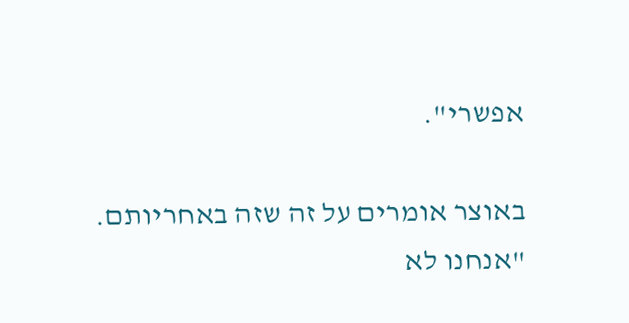אפשרי".

באוצר אומרים על זה שזה באחריותם.
"אנחנו לא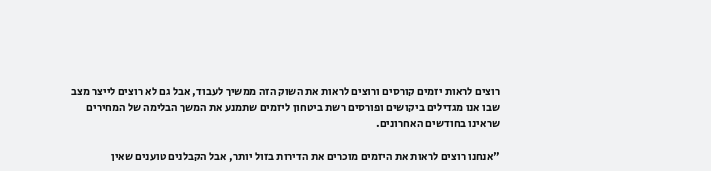רוצים לראות יזמים קורסים ורוצים לראות את השוק הזה ממשיך לעבוד, אבל גם לא רוצים לייצר מצב שבו אנו מגדילים ביקושים ופורסים רשת ביטחון ליזמים שתמנע את המשך הבלימה של המחירים שראינו בחודשים האחרונים.

"אנחנו רוצים לראות את היזמים מוכרים את הדירות בזול יותר, אבל הקבלנים טוענים שאין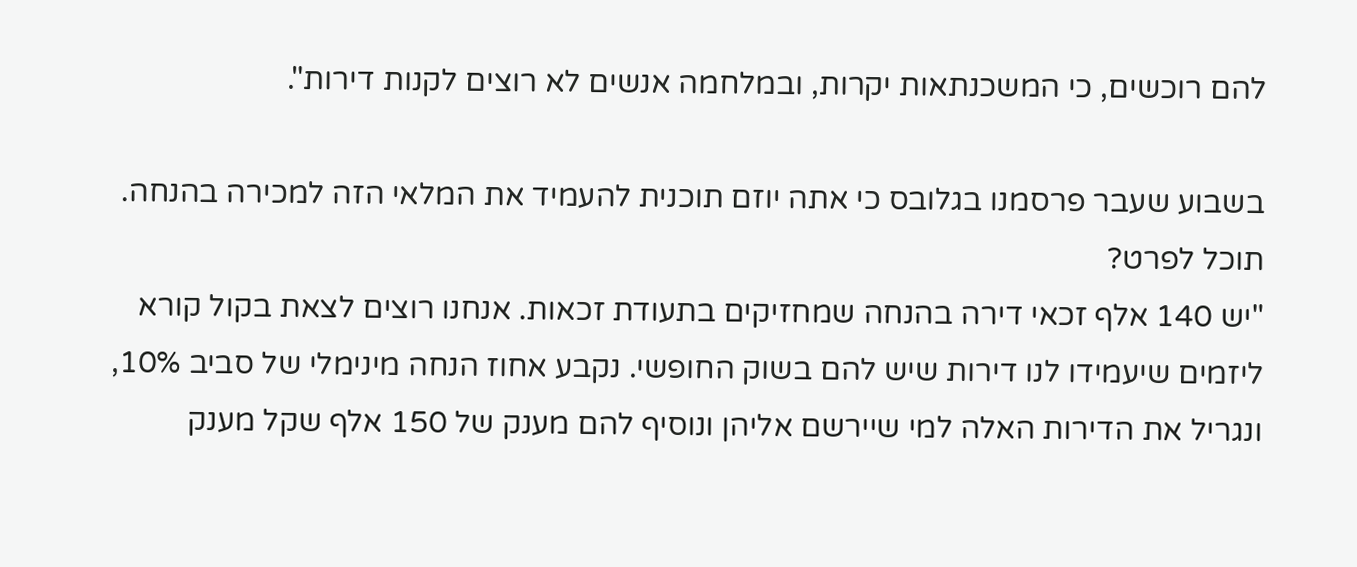להם רוכשים, כי המשכנתאות יקרות, ובמלחמה אנשים לא רוצים לקנות דירות".

בשבוע שעבר פרסמנו בגלובס כי אתה יוזם תוכנית להעמיד את המלאי הזה למכירה בהנחה. תוכל לפרט?
"יש 140 אלף זכאי דירה בהנחה שמחזיקים בתעודת זכאות. אנחנו רוצים לצאת בקול קורא ליזמים שיעמידו לנו דירות שיש להם בשוק החופשי. נקבע אחוז הנחה מינימלי של סביב 10%, ונגריל את הדירות האלה למי שיירשם אליהן ונוסיף להם מענק של 150 אלף שקל מענק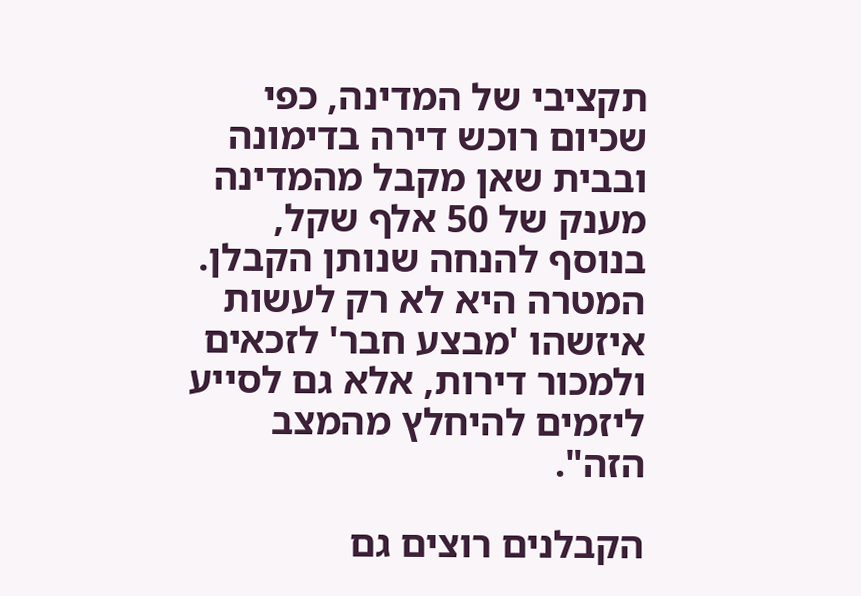תקציבי של המדינה, כפי שכיום רוכש דירה בדימונה ובבית שאן מקבל מהמדינה מענק של 50 אלף שקל, בנוסף להנחה שנותן הקבלן. המטרה היא לא רק לעשות איזשהו 'מבצע חבר' לזכאים ולמכור דירות, אלא גם לסייע ליזמים להיחלץ מהמצב הזה".

הקבלנים רוצים גם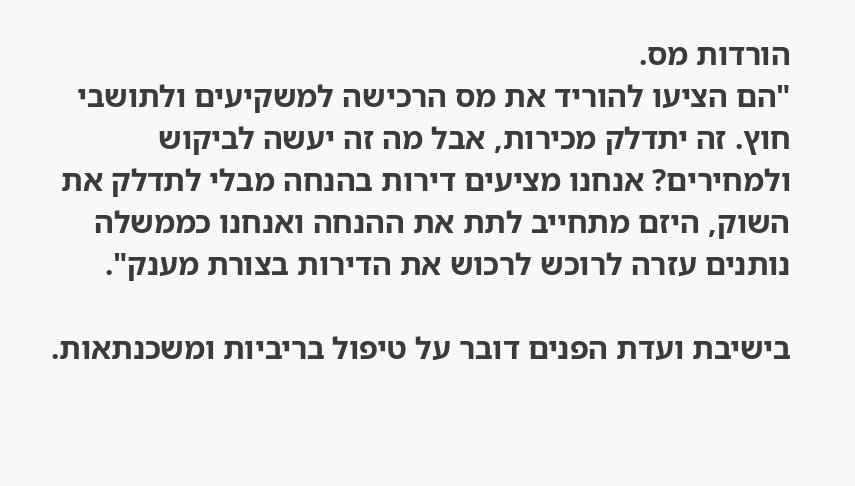הורדות מס.
"הם הציעו להוריד את מס הרכישה למשקיעים ולתושבי חוץ. זה יתדלק מכירות, אבל מה זה יעשה לביקוש ולמחירים? אנחנו מציעים דירות בהנחה מבלי לתדלק את השוק, היזם מתחייב לתת את ההנחה ואנחנו כממשלה נותנים עזרה לרוכש לרכוש את הדירות בצורת מענק".

בישיבת ועדת הפנים דובר על טיפול בריביות ומשכנתאות.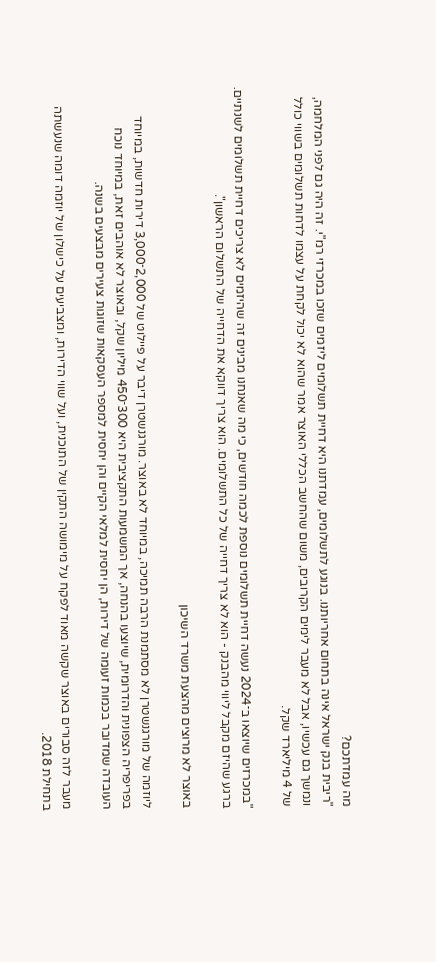מה עמדתכם?
"ריבית בנק ישראל אינה בתחום אחריותנו. בנוגע לתשלומים, עמדתנו היא דחיית תשלומים ליזמים שזכו במכרזי רמ"י. זה היה גם לפני המלחמה, ונמשך גם עכשיו, אבל לא מעבר לימים הקרובים, משום שהחשב הכללי האוצר אמר שהוא לא יכול לקחת על עצמו לדחות תשלומים בשווי כולל של 4 מיליארד שקל.

"במכרזים שיוצאו ב־2024 נעשה דחיית תשלומים נוספת לכמה חודשים, כי מה שאנחנו מבינים זה שהיזמים לא צריכים דחיית תשלומים לשנתיים. ברגע שהיזם מקבל ליווי מהבנק - הוא לא צריך דחייה של כל התשלומים. הוא צריך דווקא את הדחייה של התשלום הראשון".

באוצר לא מרוצים מהצעת משרד השיכון

ליוזמה של מורגנשטרן לא מסתמנת הרבה תמיכה, במיוחד לא באוצר. מורגנשטרן דיבר על פיילוט של 2,000־3,000 דירות חדשות, במיוחד בפריפריה הצפונית והדרומית, שיוצעו בהנחה, אך המשמעות התקציבית היא 300־450 מיליון שקל, ובאוצר לא אוהבים זאת, במיוחד נוכח העובדה שמדובר בכמות זעומה של דירות, הן יחסית למלאי הקיים והן יחסית למספר העסקאות שזוגות צעירים מבצעים בשנה.

מעבר לזה סבורים באוצר שקשה מאוד לפקח על מימושה התקין של התוכנית, ועל שווי הדירות, ומצביעים על כישלון של יוזמה דומה שנעשתה בתחילת 2018.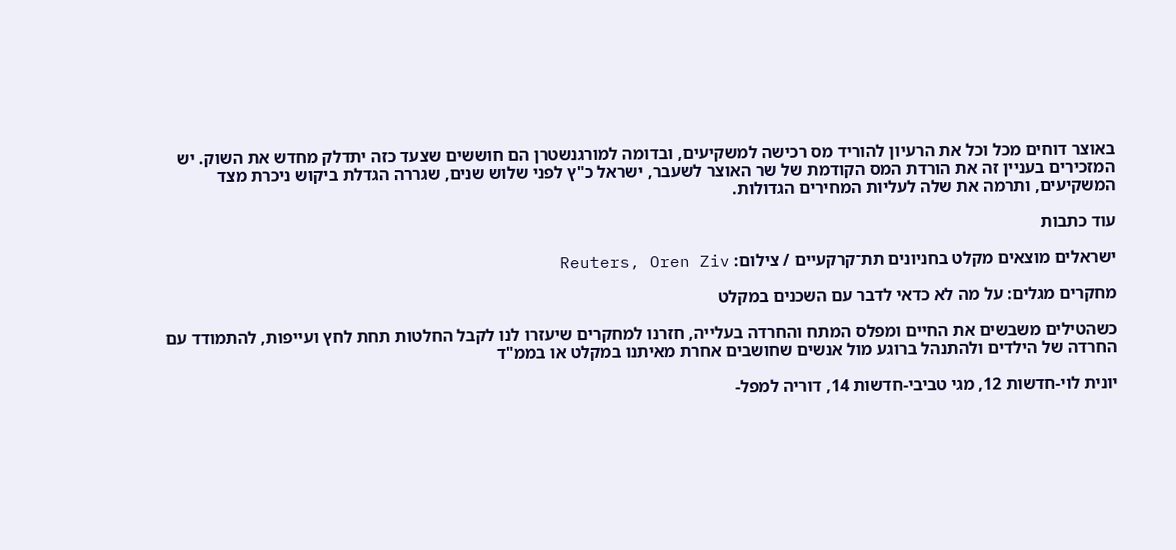באוצר דוחים מכל וכל את הרעיון להוריד מס רכישה למשקיעים, ובדומה למורגנשטרן הם חוששים שצעד כזה יתדלק מחדש את השוק. יש המזכירים בעניין זה את הורדת המס הקודמת של שר האוצר לשעבר, ישראל כ"ץ לפני שלוש שנים, שגררה הגדלת ביקוש ניכרת מצד המשקיעים, ותרמה את שלה לעליות המחירים הגדולות.

עוד כתבות

ישראלים מוצאים מקלט בחניונים תת־קרקעיים / צילום: Reuters, Oren Ziv

מחקרים מגלים: על מה לא כדאי לדבר עם השכנים במקלט

כשהטילים משבשים את החיים ומפלס המתח והחרדה בעלייה, חזרנו למחקרים שיעזרו לנו לקבל החלטות תחת לחץ ועייפות, להתמודד עם החרדה של הילדים ולהתנהל ברוגע מול אנשים שחושבים אחרת מאיתנו במקלט או בממ"ד

יונית לוי-חדשות 12, מגי טביבי-חדשות 14, דוריה למפל-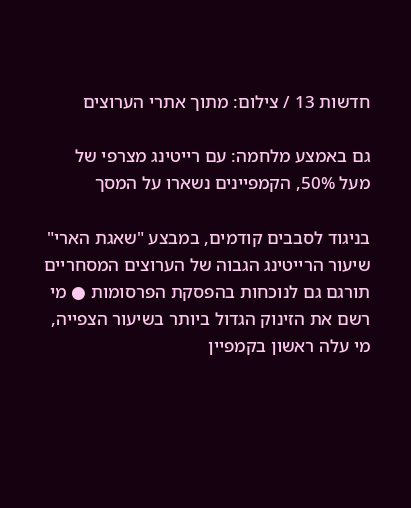חדשות 13 / צילום: מתוך אתרי הערוצים

גם באמצע מלחמה: עם רייטינג מצרפי של מעל 50%, הקמפיינים נשארו על המסך

בניגוד לסבבים קודמים, במבצע "שאגת הארי" שיעור הרייטינג הגבוה של הערוצים המסחריים תורגם גם לנוכחות בהפסקת הפרסומות ● מי רשם את הזינוק הגדול ביותר בשיעור הצפייה, מי עלה ראשון בקמפיין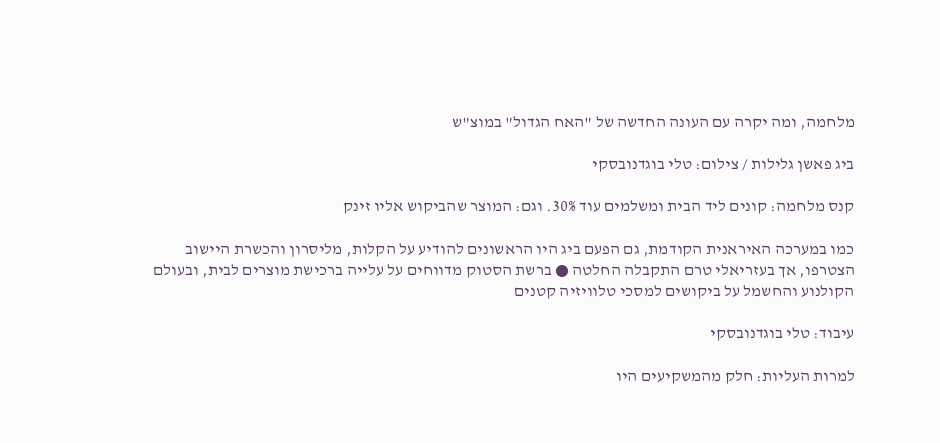מלחמה, ומה יקרה עם העונה החדשה של "האח הגדול" במוצ"ש

ביג פאשן גלילות / צילום: טלי בוגדנובסקי

קנס מלחמה: קונים ליד הבית ומשלמים עוד 30%. וגם: המוצר שהביקוש אליו זינק

כמו במערכה האיראנית הקודמת, גם הפעם ביג היו הראשונים להודיע על הקלות, מליסרון והכשרת היישוב הצטרפו, אך בעזריאלי טרם התקבלה החלטה ● ברשת הסטוק מדווחים על עלייה ברכישת מוצרים לבית, ובעולם הקולנוע והחשמל על ביקושים למסכי טלוויזיה קטנים

עיבוד: טלי בוגדנובסקי

למרות העליות: חלק מהמשקיעים היו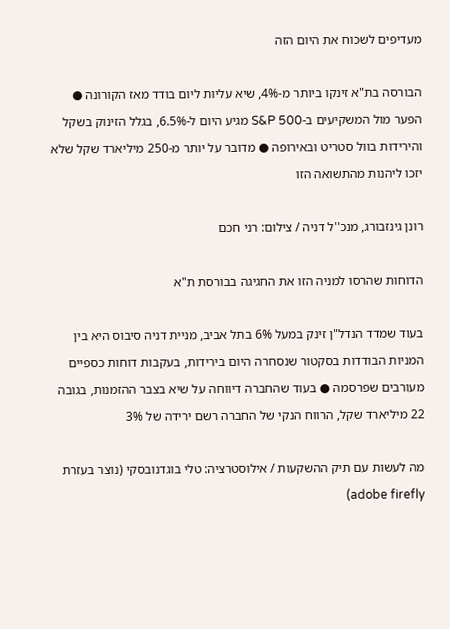מעדיפים לשכוח את היום הזה

הבורסה בת"א זינקו ביותר מ-4%, שיא עליות ליום בודד מאז הקורונה ● הפער מול המשקיעים ב-S&P 500 מגיע היום ל-6.5%, בגלל הזינוק בשקל והירידות בוול סטריט ובאירופה ● מדובר על יותר מ-250 מיליארד שקל שלא יזכו ליהנות מהתשואה הזו

רונן גינזבורג, מנכ''ל דניה / צילום: רני חכם

הדוחות שהרסו למניה הזו את החגיגה בבורסת ת"א

בעוד שמדד הנדל"ן זינק במעל 6% בתל אביב, מניית דניה סיבוס היא בין המניות הבודדות בסקטור שנסחרה היום בירידות, בעקבות דוחות כספיים מעורבים שפרסמה ● בעוד שהחברה דיווחה על שיא בצבר ההזמנות, בגובה 22 מיליארד שקל, הרווח הנקי של החברה רשם ירידה של 3%

מה לעשות עם תיק ההשקעות / אילוסטרציה: טלי בוגדנובסקי (נוצר בעזרת adobe firefly)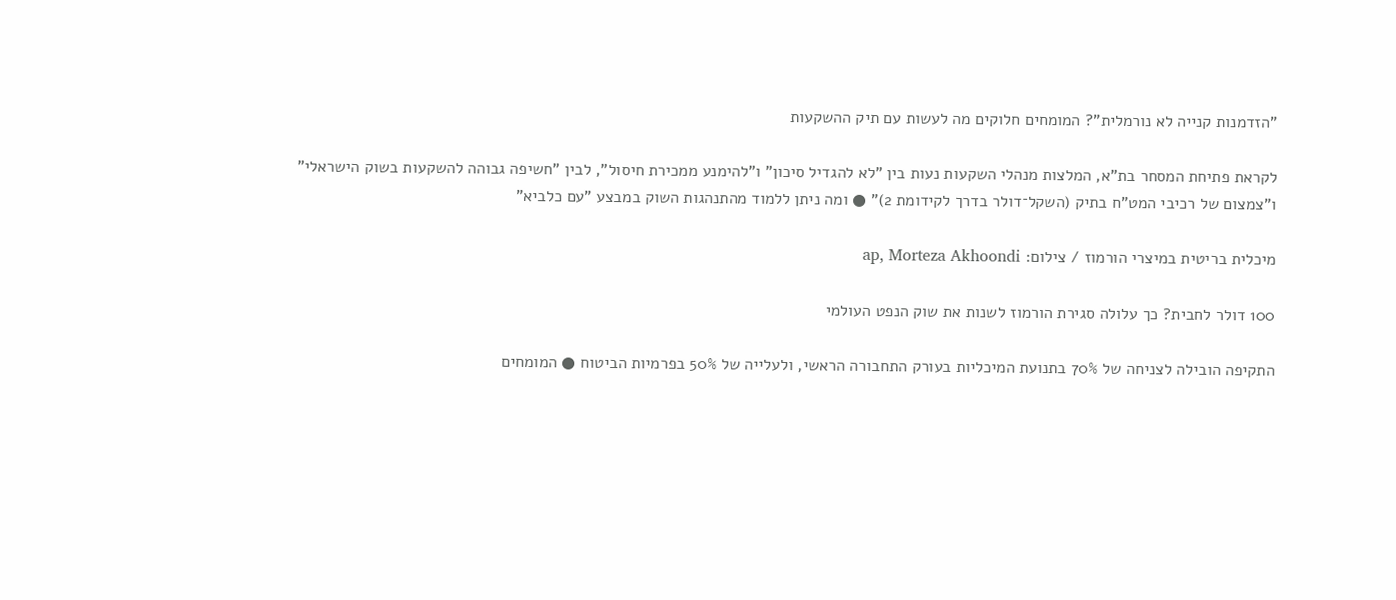"הזדמנות קנייה לא נורמלית"? המומחים חלוקים מה לעשות עם תיק ההשקעות

לקראת פתיחת המסחר בת"א, המלצות מנהלי השקעות נעות בין "לא להגדיל סיכון" ו"להימנע ממכירת חיסול", לבין "חשיפה גבוהה להשקעות בשוק הישראלי" ו"צמצום של רכיבי המט"ח בתיק (השקל־דולר בדרך לקידומת 2)" ● ומה ניתן ללמוד מהתנהגות השוק במבצע "עם כלביא"

מיכלית בריטית במיצרי הורמוז / צילום: ap, Morteza Akhoondi

100 דולר לחבית? כך עלולה סגירת הורמוז לשנות את שוק הנפט העולמי

התקיפה הובילה לצניחה של 70% בתנועת המיכליות בעורק התחבורה הראשי, ולעלייה של 50% בפרמיות הביטוח ● המומחים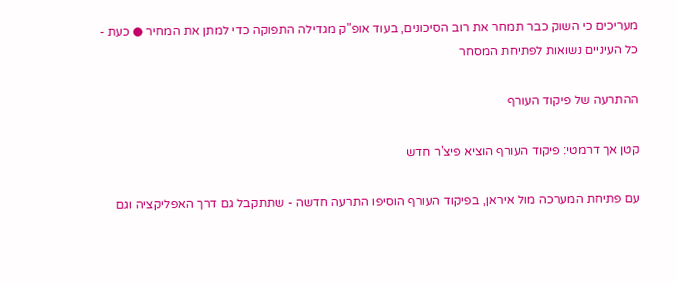מעריכים כי השוק כבר תמחר את רוב הסיכונים, בעוד אופ"ק מגדילה התפוקה כדי למתן את המחיר ● כעת - כל העיניים נשואות לפתיחת המסחר

ההתרעה של פיקוד העורף

קטן אך דרמטי: פיקוד העורף הוציא פיצ'ר חדש

עם פתיחת המערכה מול איראן, בפיקוד העורף הוסיפו התרעה חדשה - שתתקבל גם דרך האפליקציה וגם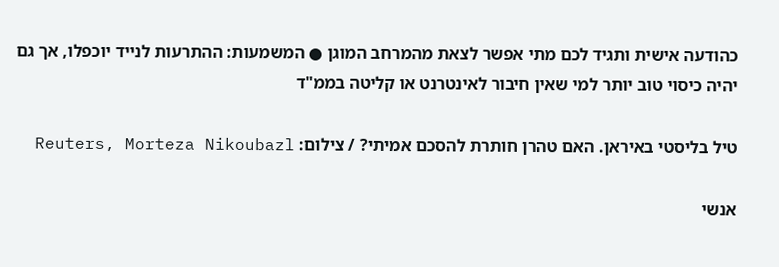כהודעה אישית ותגיד לכם מתי אפשר לצאת מהמרחב המוגן ● המשמעות: ההתרעות לנייד יוכפלו, אך גם יהיה כיסוי טוב יותר למי שאין חיבור לאינטרנט או קליטה בממ"ד

טיל בליסטי באיראן. האם טהרן חותרת להסכם אמיתי? / צילום: Reuters, Morteza Nikoubazl

אנשי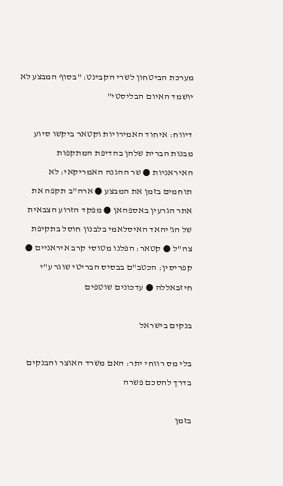מערכת הביטחון לשרי הקבינט: "בסוף המבצע לא יושמד האיום הבליסטי"

דיווח: איחוד האמירויות וקטאר ביקשו סיוע מבנות הברית שלהן בהדיפת המתקפות האיראניות ● שר ההגנה האמריקאי: לא תוחמים בזמן את המבצע ● ארה"ב תקפה את אתר הגרעין באספהאן ● מפקד הזרוע הצבאית של הג'יהאד האיסלאמי בלבנון חוסל בתקיפת צה"ל ● קטאר: הפלנו מטוסי קרב איראניים ● קפריסין: הכטב"ם בבסיס הבריטי שוגר ע"י חיזבאללה ● עדכונים שוטפים

בנקים בישראל

בלי מס רווחי יתר: האם משרד האוצר והבנקים בדרך להסכם פשרה

בזמן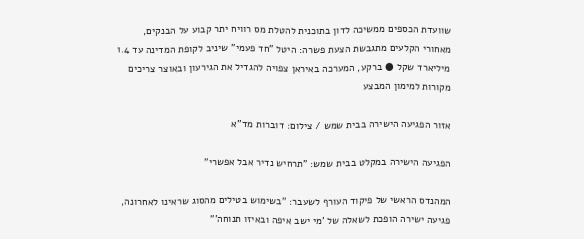שוועדת הכספים ממשיכה לדון בתוכנית להטלת מס רוויח יתר קבוע על הבנקים, מאחורי הקלעים מתגבשת הצעת פשרה: היטל "חד פעמי" שיניב לקופת המדינה עד 1.4 מיליארד שקל ● ברקע, המערכה באיראן צפויה להגדיל את הגירעון ובאוצר צריכים מקורות למימון המבצע

אזור הפגיעה הישירה בבית שמש / צילום: דוברות מד''א

הפגיעה הישירה במקלט בבית שמש: "תרחיש נדיר אבל אפשרי"

המהנדס הראשי של פיקוד העורף לשעבר: "בשימוש בטילים מהסוג שראינו לאחרונה, פגיעה ישירה הופכת לשאלה של 'מי ישב איפה ובאיזו תנוחה'"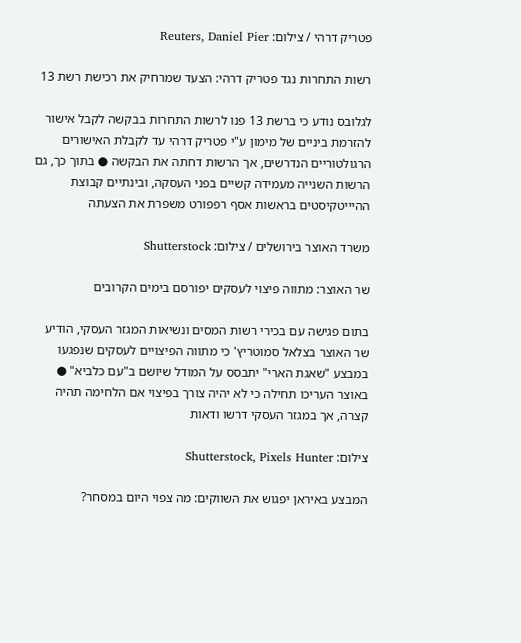פטריק דרהי / צילום: Reuters, Daniel Pier

רשות התחרות נגד פטריק דרהי: הצעד שמרחיק את רכישת רשת 13

לגלובס נודע כי ברשת 13 פנו לרשות התחרות בבקשה לקבל אישור להזרמת ביניים של מימון ע"י פטריק דרהי עד לקבלת האישורים הרגולטוריים הנדרשים, אך הרשות דחתה את הבקשה ● בתוך כך, גם הרשות השנייה מעמידה קשיים בפני העסקה, ובינתיים קבוצת ההיייטקיסטים בראשות אסף רפפורט משפרת את הצעתה

משרד האוצר בירושלים / צילום: Shutterstock

שר האוצר: מתווה פיצוי לעסקים יפורסם בימים הקרובים

בתום פגישה עם בכירי רשות המסים ונשיאות המגזר העסקי, הודיע שר האוצר בצלאל סמוטריץ' כי מתווה הפיצויים לעסקים שנפגעו במבצע "שאגת הארי" יתבסס על המודל שיושם ב"עם כלביא" ● באוצר העריכו תחילה כי לא יהיה צורך בפיצוי אם הלחימה תהיה קצרה, אך במגזר העסקי דרשו ודאות

צילום: Shutterstock, Pixels Hunter

המבצע באיראן יפגוש את השווקים: מה צפוי היום במסחר?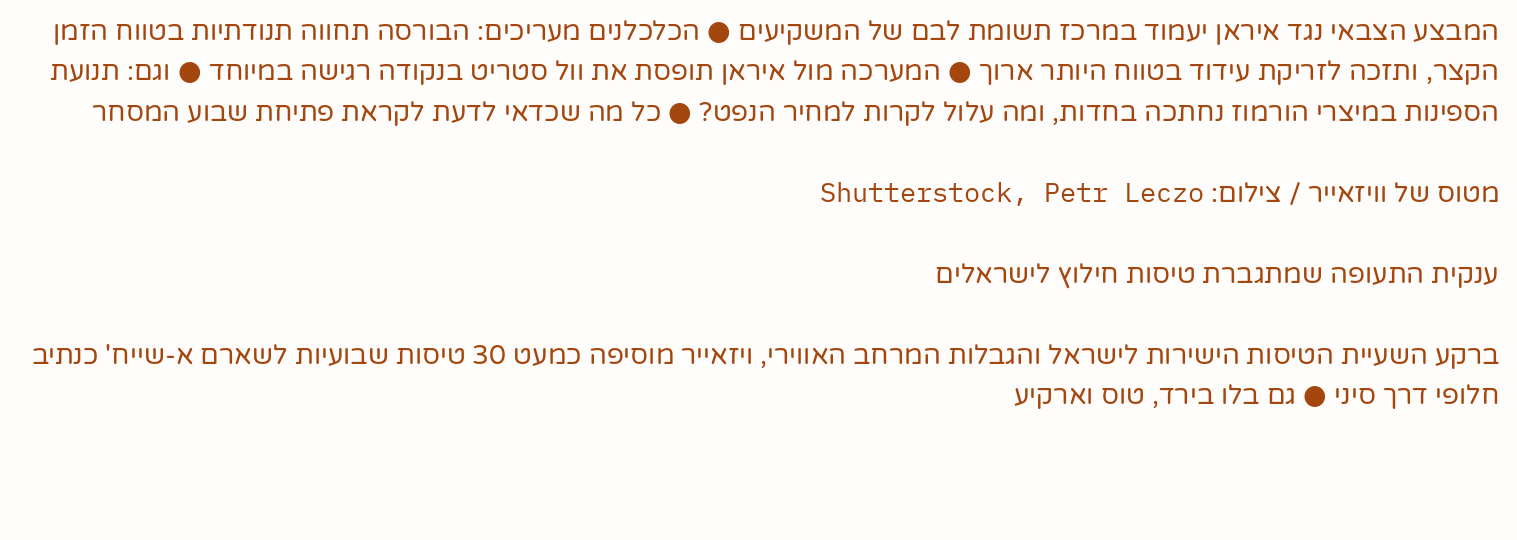המבצע הצבאי נגד איראן יעמוד במרכז תשומת לבם של המשקיעים ● הכלכלנים מעריכים: הבורסה תחווה תנודתיות בטווח הזמן הקצר, ותזכה לזריקת עידוד בטווח היותר ארוך ● המערכה מול איראן תופסת את וול סטריט בנקודה רגישה במיוחד ● וגם: תנועת הספינות במיצרי הורמוז נחתכה בחדות, ומה עלול לקרות למחיר הנפט? ● כל מה שכדאי לדעת לקראת פתיחת שבוע המסחר

מטוס של וויזאייר / צילום: Shutterstock, Petr Leczo

ענקית התעופה שמתגברת טיסות חילוץ לישראלים

ברקע השעיית הטיסות הישירות לישראל והגבלות המרחב האווירי, ויזאייר מוסיפה כמעט 30 טיסות שבועיות לשארם א-שייח' כנתיב חלופי דרך סיני ● גם בלו בירד, טוס וארקיע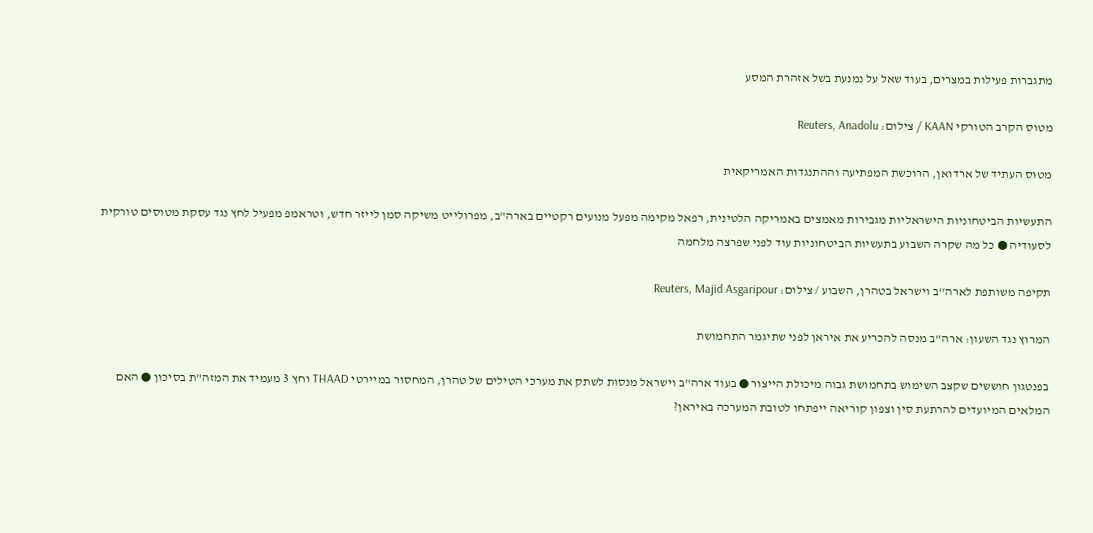מתגברות פעילות במצרים, בעוד שאל על נמנעת בשל אזהרת המסע

מטוס הקרב הטורקי KAAN / צילום: Reuters, Anadolu

מטוס העתיד של ארדואן, הרוכשת המפתיעה וההתנגדות האמריקאית

התעשיות הביטחוניות הישראליות מגבירות מאמצים באמריקה הלטינית, רפאל מקימה מפעל מנועים רקטיים בארה"ב, מפרולייט משיקה סמן לייזר חדש, וטראמפ מפעיל לחץ נגד עסקת מטוסים טורקית לסעודיה ● כל מה שקרה השבוע בתעשיות הביטחוניות עוד לפני שפרצה מלחמה

תקיפה משותפת לארה''ב וישראל בטהרן, השבוע / צילום: Reuters, Majid Asgaripour

המרוץ נגד השעון: ארה"ב מנסה להכריע את איראן לפני שתיגמר התחמושת

בפנטגון חוששים שקצב השימוש בתחמושת גבוה מיכולת הייצור ● בעוד ארה"ב וישראל מנסות לשתק את מערכי הטילים של טהרן, המחסור במיירטי THAAD וחץ 3 מעמיד את המזה"ת בסיכון ● האם המלאים המיועדים להרתעת סין וצפון קוריאה ייפתחו לטובת המערכה באיראן?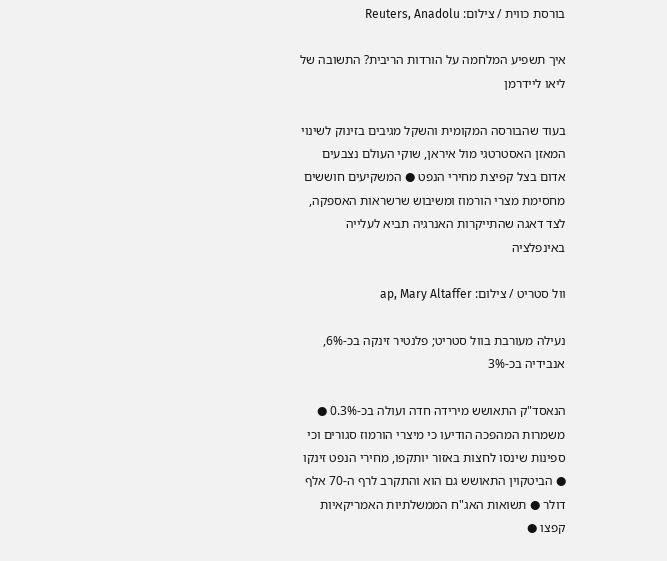בורסת כווית / צילום: Reuters, Anadolu

איך תשפיע המלחמה על הורדות הריבית? התשובה של ליאו ליידרמן

בעוד שהבורסה המקומית והשקל מגיבים בזינוק לשינוי המאזן האסטרטגי מול איראן, שוקי העולם נצבעים אדום בצל קפיצת מחירי הנפט ● המשקיעים חוששים מחסימת מצרי הורמוז ומשיבוש שרשראות האספקה, לצד דאגה שהתייקרות האנרגיה תביא לעלייה באינפלציה

וול סטריט / צילום: ap, Mary Altaffer

נעילה מעורבת בוול סטריט; פלנטיר זינקה בכ-6%, אנבידיה בכ-3%

הנאסד"ק התאושש מירידה חדה ועולה בכ-0.3% ● משמרות המהפכה הודיעו כי מיצרי הורמוז סגורים וכי ספינות שינסו לחצות באזור יותקפו, מחירי הנפט זינקו ● הביטקוין התאושש גם הוא והתקרב לרף ה-70 אלף דולר ● תשואות האג"ח הממשלתיות האמריקאיות קפצו ●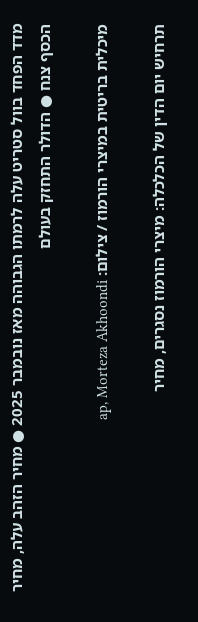מדד הפחד בוול סטריט עלה לרמתו הגבוהה מאז נובמבר 2025 ● מחיר הזהב עלה, מחיר הכסף צנח ● הדולר התחזק בעולם

מיכלית בריטית במיצרי הורמוז / צילום: ap, Morteza Akhoondi

תרחיש יום הדין של הכלכלה: מיצרי הורמוז נסגרים, מחיר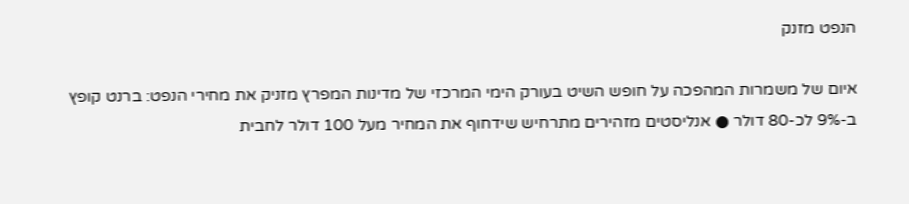הנפט מזנק

איום של משמרות המהפכה על חופש השיט בעורק הימי המרכזי של מדינות המפרץ מזניק את מחירי הנפט: ברנט קופץ ב-9% לכ-80 דולר ● אנליסטים מזהירים מתרחיש שידחוף את המחיר מעל 100 דולר לחבית